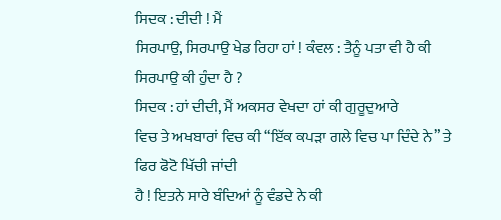ਸਿਦਕ : ਦੀਦੀ ! ਮੈਂ
ਸਿਰਪਾਉ, ਸਿਰਪਾਉ ਖੇਡ ਰਿਹਾ ਹਾਂ ! ਕੰਵਲ : ਤੈਨੂੰ ਪਤਾ ਵੀ ਹੈ ਕੀ ਸਿਰਪਾਉ ਕੀ ਹੁੰਦਾ ਹੈ ?
ਸਿਦਕ : ਹਾਂ ਦੀਦੀ, ਮੈਂ ਅਕਸਰ ਵੇਖਦਾ ਹਾਂ ਕੀ ਗੁਰੂਦੁਆਰੇ
ਵਿਚ ਤੇ ਅਖਬਾਰਾਂ ਵਿਚ ਕੀ “ਇੱਕ ਕਪੜਾ ਗਲੇ ਵਿਚ ਪਾ ਦਿੰਦੇ ਨੇ” ਤੇ ਫਿਰ ਫੋਟੋ ਖਿੱਚੀ ਜਾਂਦੀ
ਹੈ ! ਇਤਨੇ ਸਾਰੇ ਬੰਦਿਆਂ ਨੂੰ ਵੰਡਦੇ ਨੇ ਕੀ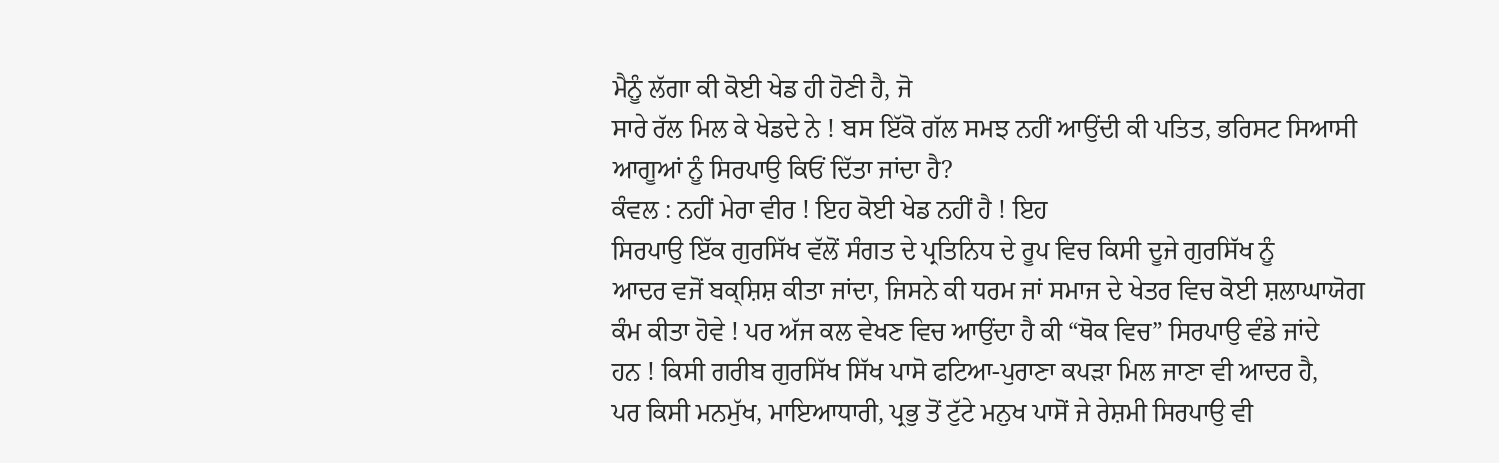ਮੈਨੂੰ ਲੱਗਾ ਕੀ ਕੋਈ ਖੇਡ ਹੀ ਹੋਣੀ ਹੈ, ਜੋ
ਸਾਰੇ ਰੱਲ ਮਿਲ ਕੇ ਖੇਡਦੇ ਨੇ ! ਬਸ ਇੱਕੋ ਗੱਲ ਸਮਝ ਨਹੀਂ ਆਉਂਦੀ ਕੀ ਪਤਿਤ, ਭਰਿਸਟ ਸਿਆਸੀ
ਆਗੂਆਂ ਨੂੰ ਸਿਰਪਾਉ ਕਿਓਂ ਦਿੱਤਾ ਜਾਂਦਾ ਹੈ?
ਕੰਵਲ : ਨਹੀਂ ਮੇਰਾ ਵੀਰ ! ਇਹ ਕੋਈ ਖੇਡ ਨਹੀਂ ਹੈ ! ਇਹ
ਸਿਰਪਾਉ ਇੱਕ ਗੁਰਸਿੱਖ ਵੱਲੋਂ ਸੰਗਤ ਦੇ ਪ੍ਰਤਿਨਿਧ ਦੇ ਰੂਪ ਵਿਚ ਕਿਸੀ ਦੂਜੇ ਗੁਰਸਿੱਖ ਨੂੰ
ਆਦਰ ਵਜੋਂ ਬਕ੍ਸ਼ਿਸ਼ ਕੀਤਾ ਜਾਂਦਾ, ਜਿਸਨੇ ਕੀ ਧਰਮ ਜਾਂ ਸਮਾਜ ਦੇ ਖੇਤਰ ਵਿਚ ਕੋਈ ਸ਼ਲਾਘਾਯੋਗ
ਕੰਮ ਕੀਤਾ ਹੋਵੇ ! ਪਰ ਅੱਜ ਕਲ ਵੇਖਣ ਵਿਚ ਆਉਂਦਾ ਹੈ ਕੀ “ਥੋਕ ਵਿਚ” ਸਿਰਪਾਉ ਵੰਡੇ ਜਾਂਦੇ
ਹਨ ! ਕਿਸੀ ਗਰੀਬ ਗੁਰਸਿੱਖ ਸਿੱਖ ਪਾਸੋ ਫਟਿਆ-ਪੁਰਾਣਾ ਕਪੜਾ ਮਿਲ ਜਾਣਾ ਵੀ ਆਦਰ ਹੈ,
ਪਰ ਕਿਸੀ ਮਨਮੁੱਖ, ਮਾਇਆਧਾਰੀ, ਪ੍ਰਭੁ ਤੋਂ ਟੁੱਟੇ ਮਨੁਖ ਪਾਸੋਂ ਜੇ ਰੇਸ਼ਮੀ ਸਿਰਪਾਉ ਵੀ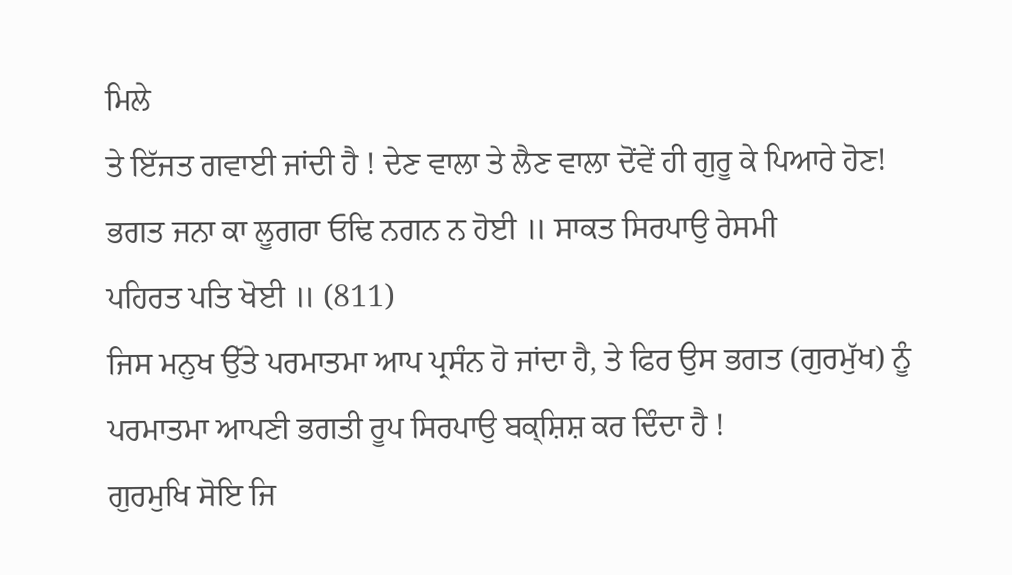ਮਿਲੇ
ਤੇ ਇੱਜਤ ਗਵਾਈ ਜਾਂਦੀ ਹੈ ! ਦੇਣ ਵਾਲਾ ਤੇ ਲੈਣ ਵਾਲਾ ਦੋਂਵੇਂ ਹੀ ਗੁਰੂ ਕੇ ਪਿਆਰੇ ਹੋਣ!
ਭਗਤ ਜਨਾ ਕਾ ਲੂਗਰਾ ਓਢਿ ਨਗਨ ਨ ਹੋਈ ॥ ਸਾਕਤ ਸਿਰਪਾਉ ਰੇਸਮੀ
ਪਹਿਰਤ ਪਤਿ ਖੋਈ ॥ (811)
ਜਿਸ ਮਨੁਖ ਉੱਤੇ ਪਰਮਾਤਮਾ ਆਪ ਪ੍ਰਸੰਨ ਹੋ ਜਾਂਦਾ ਹੈ, ਤੇ ਫਿਰ ਉਸ ਭਗਤ (ਗੁਰਮੁੱਖ) ਨੂੰ
ਪਰਮਾਤਮਾ ਆਪਣੀ ਭਗਤੀ ਰੂਪ ਸਿਰਪਾਉ ਬਕ੍ਸ਼ਿਸ਼ ਕਰ ਦਿੰਦਾ ਹੈ !
ਗੁਰਮੁਖਿ ਸੋਇ ਜਿ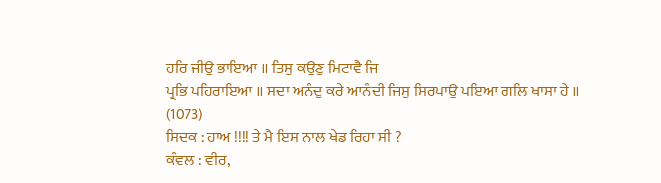ਹਰਿ ਜੀਉ ਭਾਇਆ ॥ ਤਿਸੁ ਕਉਣੁ ਮਿਟਾਵੈ ਜਿ
ਪ੍ਰਭਿ ਪਹਿਰਾਇਆ ॥ ਸਦਾ ਅਨੰਦੁ ਕਰੇ ਆਨੰਦੀ ਜਿਸੁ ਸਿਰਪਾਉ ਪਇਆ ਗਲਿ ਖਾਸਾ ਹੇ ॥
(1073)
ਸਿਦਕ : ਹਾਅ !!!! ਤੇ ਮੈ ਇਸ ਨਾਲ ਖੇਡ ਰਿਹਾ ਸੀ ?
ਕੰਵਲ : ਵੀਰ,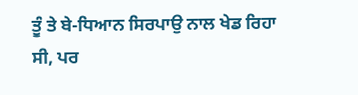ਤੂੰ ਤੇ ਬੇ-ਧਿਆਨ ਸਿਰਪਾਉ ਨਾਲ ਖੇਡ ਰਿਹਾ
ਸੀ, ਪਰ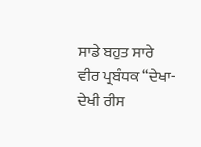ਸਾਡੇ ਬਹੁਤ ਸਾਰੇ ਵੀਰ ਪ੍ਰਬੰਧਕ “ਦੇਖਾ-ਦੇਖੀ ਰੀਸ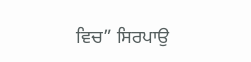ਵਿਚ” ਸਿਰਪਾਉ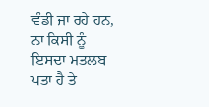ਵੰਡੀ ਜਾ ਰਹੇ ਹਨ,
ਨਾ ਕਿਸੀ ਨੂੰ ਇਸਦਾ ਮਤਲਬ ਪਤਾ ਹੈ ਤੇ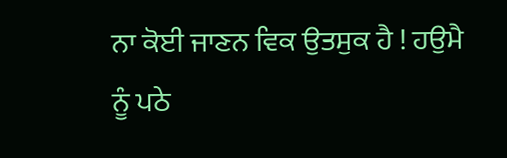ਨਾ ਕੋਈ ਜਾਣਨ ਵਿਕ ਉਤਸੁਕ ਹੈ ! ਹਉਮੈ
ਨੂੰ ਪਠੇ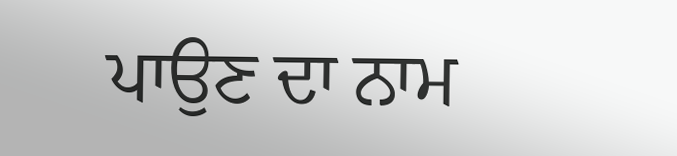ਪਾਉਣ ਦਾ ਨਾਮ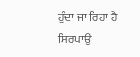ਹੁੰਦਾ ਜਾ ਰਿਹਾ ਹੈ ਸਿਰਪਾਉ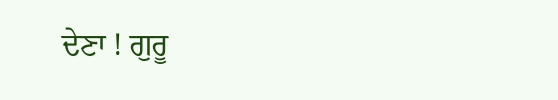ਦੇਣਾ ! ਗੁਰੂ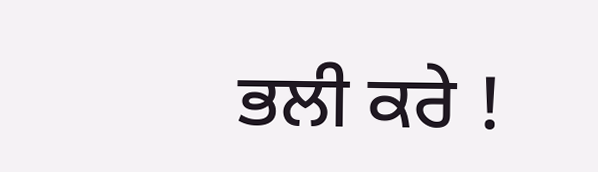ਭਲੀ ਕਰੇ !